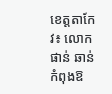ខេត្តតាកែវ៖ លោកផាន់ ឆាន់ កំពុងឱ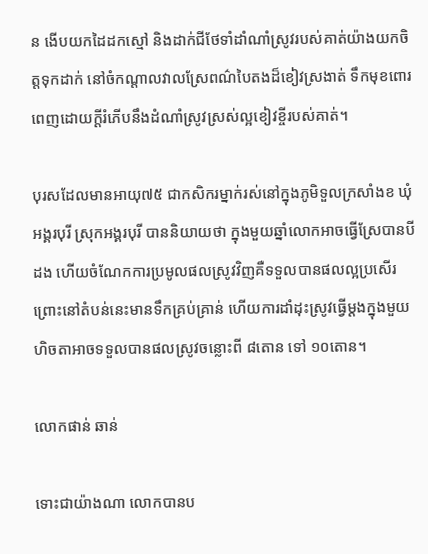ន ងើបយកដៃដកស្មៅ និងដាក់ជីថែទាំដាំណាំស្រូវរបស់គាត់យ៉ាងយកចិត្តទុកដាក់ នៅចំកណ្ដាលវាលស្រែពណ៌បៃតងដ៏ខៀវស្រងាត់ ទឹកមុខពោរពេញដោយក្ដីរំភើបនឹងដំណាំស្រូវស្រស់ល្អខៀវខ្ចីរបស់គាត់។

បុរសដែលមានអាយុ៧៥ ជាកសិករម្នាក់រស់នៅក្នុងភូមិទួលក្រសាំងខ ឃុំអង្គរបុរី ស្រុកអង្គរបុរី បាននិយាយថា ក្នុងមួយឆ្នាំលោកអាចធ្វើស្រែបានបីដង ហើយចំណែកការប្រមូលផលស្រូវវិញគឺទទួលបានផលល្អប្រសើរ ព្រោះនៅតំបន់នេះមានទឹកគ្រប់គ្រាន់ ហើយការដាំដុះស្រូវធ្វើម្ដងក្នុងមួយហិចតាអាចទទួលបានផលស្រូវចន្លោះពី ៨តោន ទៅ ១០តោន។

លោកផាន់ ឆាន់

ទោះជាយ៉ាងណា លោកបានប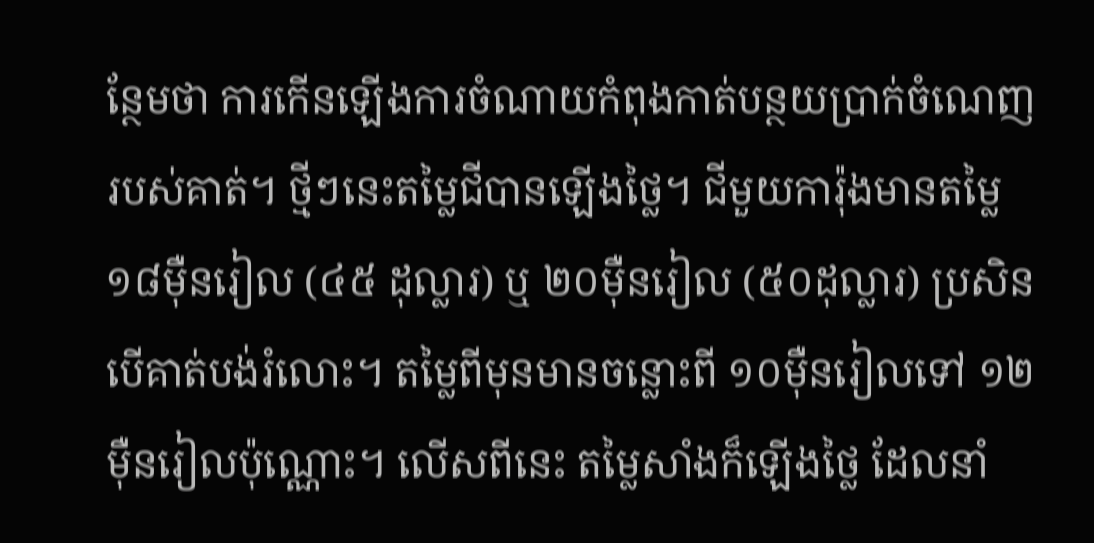ន្ថែមថា ការកើនឡើងការចំណាយកំពុងកាត់បន្ថយប្រាក់ចំណេញរបស់គាត់។ ថ្មីៗនេះតម្លៃជីបានឡើងថ្លៃ។ ជីមួយការ៉ុងមានតម្លៃ ១៨ម៉ឺនរៀល (៤៥ ដុល្លារ) ឬ ២០ម៉ឺនរៀល (៥០ដុល្លារ) ប្រសិនបើគាត់បង់រំលោះ។ តម្លៃពីមុនមានចន្លោះពី ១០ម៉ឺនរៀលទៅ ១២ម៉ឺនរៀលប៉ុណ្ណោះ។ លើសពីនេះ តម្លៃសាំងក៏ឡើងថ្លៃ ដែលនាំ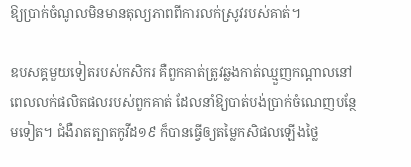ឱ្យប្រាក់ចំណូលមិនមានតុល្យភាពពីការលក់ស្រូវរបស់គាត់។

ឧបសគ្គមួយទៀតរបស់កសិករ គឺពួកគាត់ត្រូវឆ្លងកាត់ឈ្មួញកណ្តាលនៅពេលលក់ផលិតផលរបស់ពួកគាត់ ដែលនាំឱ្យបាត់បង់ប្រាក់ចំណេញបន្ថែមទៀត។ ជំងឺរាតត្បាតកូវីដ១៩ ក៏បានធ្វើឲ្យតម្លៃកសិផលឡើងថ្លៃ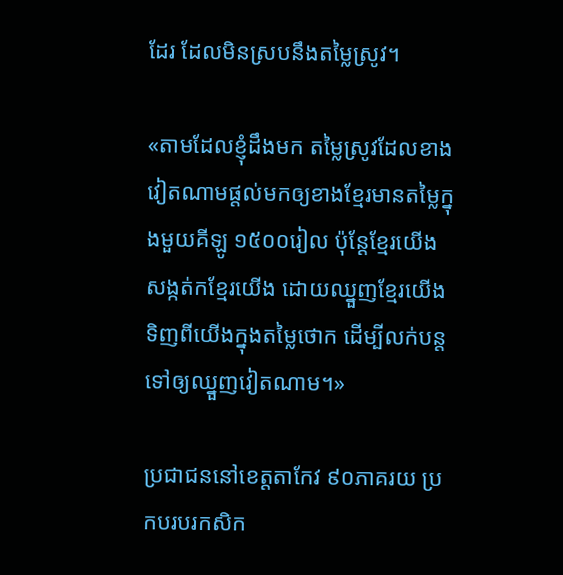ដែរ ដែលមិនស្របនឹងតម្លៃស្រូវ។

«តាមដែលខ្ញុំដឹងមក តម្លៃស្រូវដែលខាងវៀតណាមផ្ដល់មកឲ្យខាងខ្មែរមានតម្លៃក្នុងមួយគីឡូ ១៥០០រៀល ប៉ុន្ដែខ្មែរយើងសង្កត់កខ្មែរយើង ដោយឈ្នួញខ្មែរយើងទិញពីយើងក្នុងតម្លៃថោក ដើម្បីលក់បន្ដទៅឲ្យឈ្នួញវៀតណាម។»

ប្រជាជននៅខេត្តតាកែវ ៩០ភាគរយ ប្រកបរបរកសិក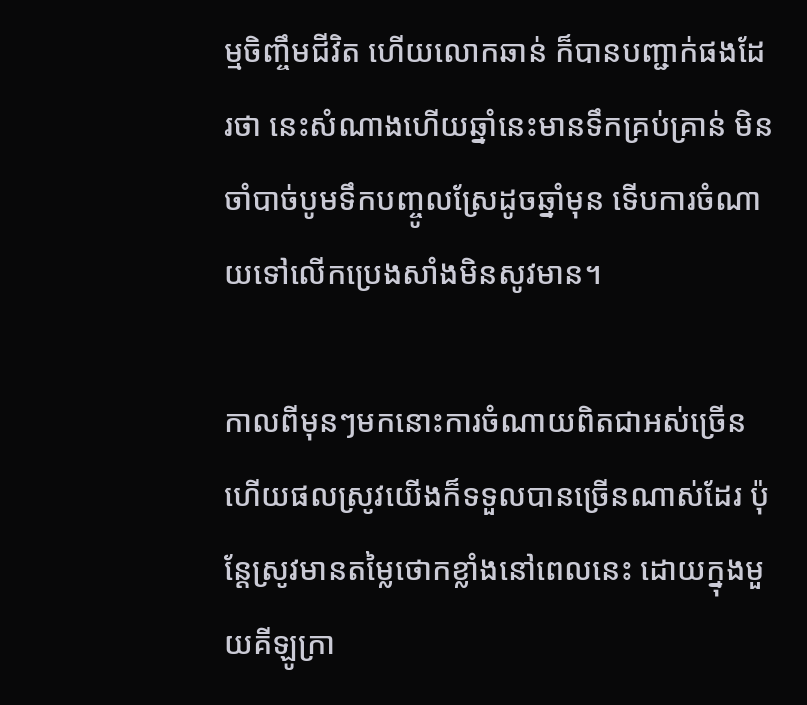ម្មចិញ្ចឹមជីវិត ហើយលោកឆាន់ ក៏បានបញ្ជាក់ផងដែរថា នេះសំណាងហើយឆ្នាំនេះមានទឹកគ្រប់គ្រាន់ មិនចាំបាច់បូមទឹកបញ្ចូលស្រែដូចឆ្នាំមុន ទើបការចំណាយទៅលើកប្រេងសាំងមិនសូវមាន។

កាលពីមុនៗមកនោះការចំណាយពិតជាអស់ច្រើន ហើយផលស្រូវយើងក៏ទទួលបានច្រើនណាស់ដែរ ប៉ុន្ដែស្រូវមានតម្លៃថោកខ្លាំងនៅពេលនេះ ដោយក្នុងមួយគីឡូក្រា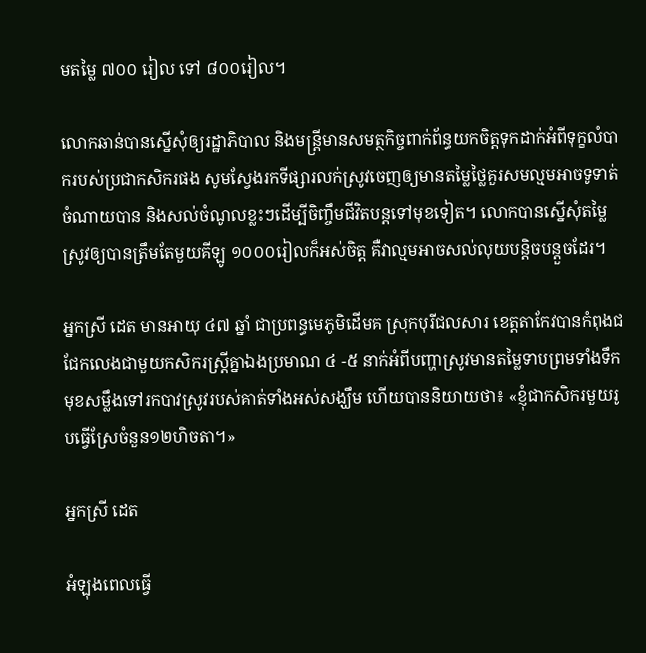មតម្លៃ ៧០០ រៀល ទៅ ៨០០រៀល។

លោកឆាន់បានស្នើសុំឲ្យរដ្ឋាភិបាល និងមន្ដ្រីមានសមត្ថកិច្ចពាក់ព័ន្ធយកចិត្តទុកដាក់អំពីទុក្ខលំបាករបស់ប្រជាកសិករផង សូមស្វែងរកទីផ្សារលក់ស្រូវចេញឲ្យមានតម្លៃថ្លៃគួរសមល្មមអាចទូទាត់ចំណាយបាន និងសល់ចំណូលខ្លះៗដើម្បីចិញ្ចឹមជីវិតបន្ដទៅមុខទៀត។ លោកបានស្នើសុំតម្លៃស្រូវឲ្យបានត្រឹមតែមួយគីឡូ ១០០០រៀលក៏អស់ចិត្ត គឺវាល្មមអាចសល់លុយបន្ដិចបន្ដួចដែរ។

អ្នកស្រី ដេត មានអាយុ ៤៧ ឆ្នាំ ជាប្រពន្ធមេភូមិដើមគ ស្រុកបុរីជលសារ ខេត្តតាកែវបានកំពុងជជែកលេងជាមួយកសិករស្ដ្រីគ្នាឯងប្រមាណ ៤ -៥ នាក់អំពីបញ្ហាស្រូវមានតម្លៃទាបព្រមទាំងទឹកមុខសម្លឹងទៅរកបាវស្រូវរបស់គាត់ទាំងអស់សង្ឃឹម ហើយបាននិយាយថា៖ «ខ្ញុំជាកសិករមួយរូបធ្វើស្រែចំនួន១២ហិចតា។»

អ្នកស្រី ដេត

អំឡុងពេលធ្វើ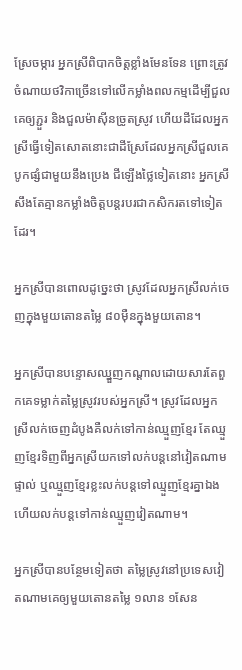ស្រែចម្ការ អ្នកស្រីពិបាកចិត្តខ្លាំងមែនទែន ព្រោះត្រូវចំណាយថវិកាច្រើនទៅលើកម្លាំងពលកម្មដើម្បីជួលគេឲ្យភ្ជួរ និងជួលម៉ាស៊ីនច្រូតស្រូវ ហើយដីដែលអ្នកស្រីធ្វើទៀតសោតនោះជាដីស្រែដែលអ្នកស្រីជួលគេ បូកផ្សំជាមួយនឹងប្រេង ជីឡើងថ្លៃទៀតនោះ អ្នកស្រីសឹងតែគ្មានកម្លាំងចិត្តបន្ដរបរជាកសិករតទៅទៀតដែរ។

អ្នកស្រីបានពោលដូច្នេះថា ស្រូវដែលអ្នកស្រីលក់ចេញក្នុងមួយតោនតម្លៃ ៨០ម៉ឺនក្នុងមួយតោន។

អ្នកស្រីបានបន្ទោសឈ្នួញកណ្ដាលដោយសារតែពួកគេទម្លាក់តម្លៃស្រូវរបស់អ្នកស្រី។ ស្រូវដែលអ្នកស្រីលក់ចេញដំបូងគឺលក់ទៅកាន់ឈ្មួញខ្មែរ តែឈ្មួញខ្មែរទិញពីអ្នកស្រីយកទៅលក់បន្ដនៅវៀតណាមផ្ទាល់ ឬឈ្មួញខ្មែរខ្លះលក់បន្ដទៅឈ្មួញខ្មែរគ្នាឯង ហើយលក់បន្ដទៅកាន់ឈ្មួញវៀតណាម។

អ្នកស្រីបានបន្ថែមទៀតថា តម្លៃស្រូវនៅប្រទេសវៀតណាមគេឲ្យមួយតោនតម្លៃ ១លាន ១សែន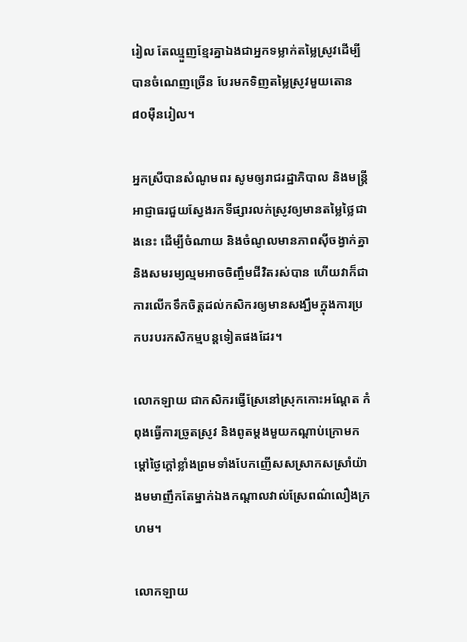រៀល តែឈ្មួញខ្មែរគ្នាឯងជាអ្នកទម្លាក់តម្លៃស្រូវដើម្បីបានចំណេញច្រើន បែរមកទិញតម្លៃស្រូវមួយតោន ៨០ម៉ឺនរៀល។

អ្នកស្រីបានសំណូមពរ សូមឲ្យរាជរដ្ឋាភិបាល និងមន្ដ្រីអាជ្ញាធរជួយស្វែងរកទីផ្សារលក់ស្រូវឲ្យមានតម្លៃថ្លៃជាងនេះ ដើម្បីចំណាយ និងចំណូលមានភាពស៊ីចង្វាក់គ្នា និងសមរម្យល្មមអាចចិញ្ចឹមជីវិតរស់បាន ហើយវាក៏ជាការលើកទឹកចិត្តដល់កសិករឲ្យមានសង្ឃឹមក្នុងការប្រកបរបរកសិកម្មបន្ដទៀតផងដែរ។

លោកឡាយ ជាកសិករធ្វើស្រែនៅស្រុកកោះអណ្ដែត កំពុងធ្វើការច្រូតស្រូវ និងពូតម្ដងមួយកណ្ដាប់ក្រោមកម្ដៅថ្ងៃក្ដៅខ្លាំងព្រមទាំងបែកញើសសស្រាកសស្រាំយ៉ាងមមាញឹកតែម្នាក់ឯងកណ្ដាលវាល់ស្រែពណ៌លឿងក្រហម។

លោកឡាយ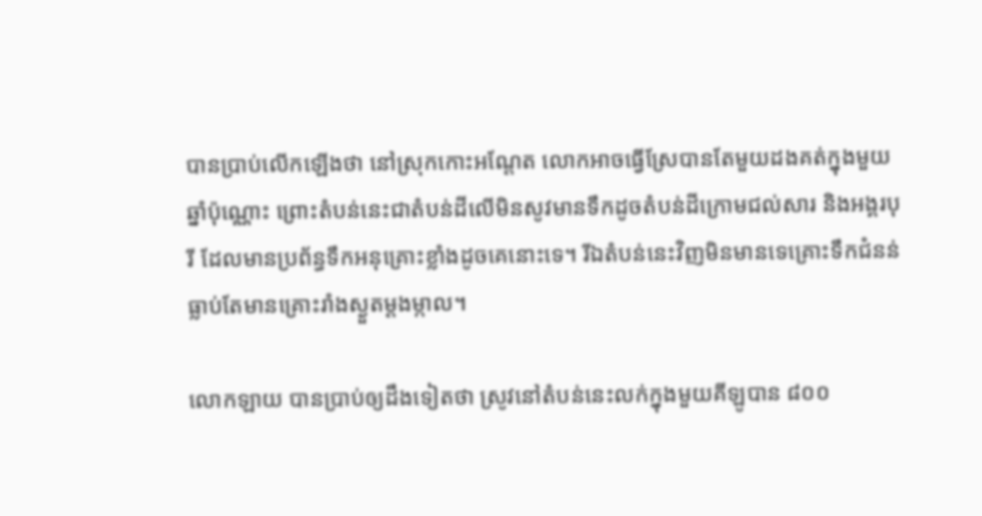បានប្រាប់លើកឡើងថា នៅស្រុកកោះអណ្ដែត លោកអាចធ្វើស្រែបានតែមួយដងគត់ក្នុងមួយឆ្នាំប៉ុណ្ណោះ ព្រោះតំបន់នេះជាតំបន់ដីលើមិនសូវមានទឹកដូចតំបន់ដីក្រោមជល់សារ និងអង្គរបុរី ដែលមានប្រព័ន្ធទឹកអនុគ្រោះខ្លាំងដូចគេនោះទេ។ រីឯតំបន់នេះវិញមិនមានទេគ្រោះទឹកជំនន់ ធ្លាប់តែមានគ្រោះរាំងស្ងួតម្ដងម្កាល។

លោកឡាយ បានប្រាប់ឲ្យដឹងទៀតថា ស្រូវនៅតំបន់នេះលក់ក្នុងមួយគីឡូបាន ៨០០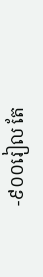-៩០០រៀល តែ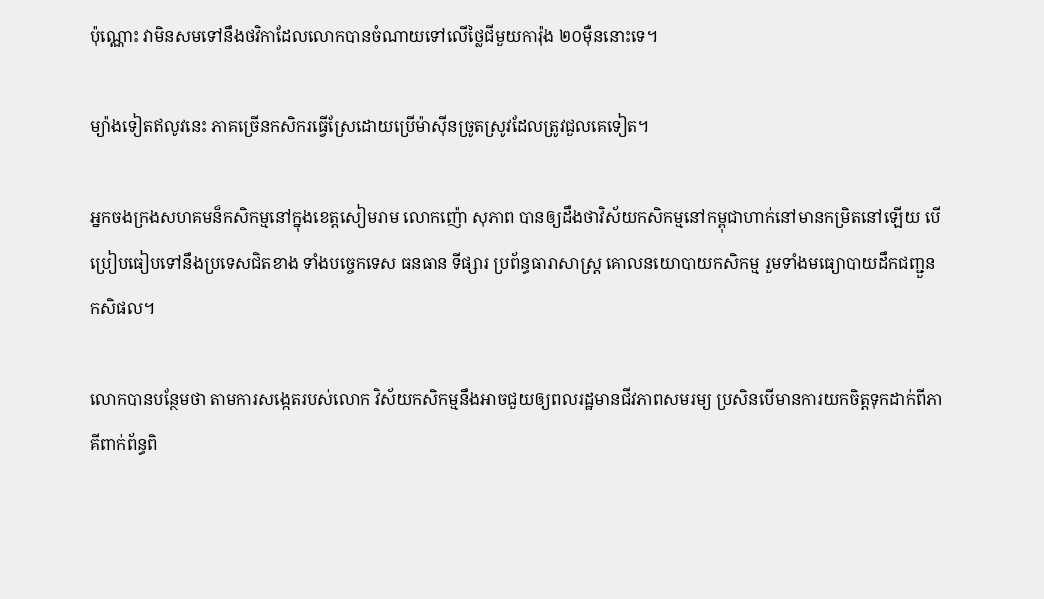ប៉ុណ្ណោះ វាមិនសមទៅនឹងថវិកាដែលលោកបានចំណាយទៅលើថ្លៃជីមួយការ៉ុង ២០ម៉ឺននោះទេ។

ម្យ៉ាងទៀតឥលូវនេះ ភាគច្រើនកសិករធ្វើស្រែដោយប្រើម៉ាស៊ីនច្រូតស្រូវដែលត្រូវជួលគេទៀត។

អ្នកចងក្រងសហគមន៏កសិកម្មនៅក្នុងខេត្តសៀមរាម លោកញ៉ោ សុភាព បានឲ្យដឹងថាវិស័យកសិកម្មនៅកម្ពុជាហាក់នៅមានកម្រិតនៅឡើយ បើប្រៀបធៀបទៅនឹងប្រទេសជិតខាង ទាំងបច្ចេកទេស ធនធាន ទីផ្សារ ប្រព័ន្ធធារាសាស្ត្រ គោលនយោបាយកសិកម្ម រួមទាំងមធ្យោបាយដឹកជញ្ជួនកសិផល។

លោកបានបន្ថែមថា តាមការសង្កេតរបស់លោក វិស័យកសិកម្មនឹងអាចជួយឲ្យពលរដ្ឋមានជីវភាពសមរម្យ ប្រសិនបើមានការយកចិត្តទុកដាក់ពីភាគីពាក់ព័ន្ធពិ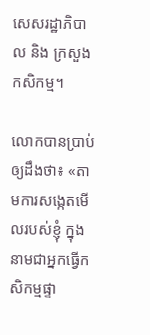សេសរដ្ឋាភិបាល និង ក្រសួងកសិកម្ម។

លោកបានប្រាប់ឲ្យដឹងថា៖ «តាមការសង្កេតមើលរបស់ខ្ញុំ ក្នុងនាមជាអ្នកធ្វើកសិកម្មផ្ទា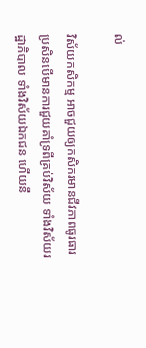ល់

វិស័យកសិកម្ម អាចជួយឲ្យកសិករមានជីវភាពធូរធារ ប្រសិនបើមានការជួយគាំទ្រពីគ្រប់វិស័យ ទាំងវិស័យរដ្ឋាភិបាល ទាំងវិស័យឯកជន ហើយនឹ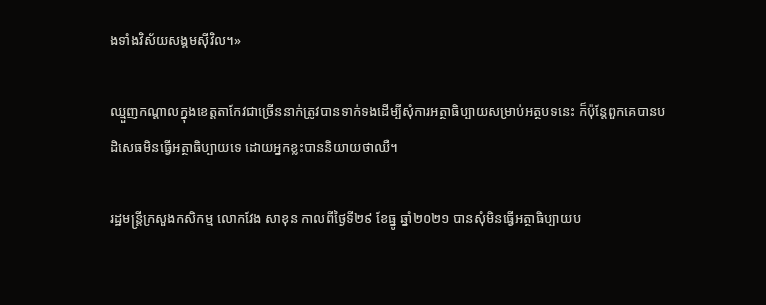ងទាំងវិស័យសង្គមស៊ីវិល។»

ឈ្មួញកណ្តាលក្នុងខេត្តតាកែវជាច្រើននាក់ត្រូវបានទាក់ទងដើម្បីសុំការអត្ថាធិប្បាយសម្រាប់អត្ថបទនេះ ក៏ប៉ុន្តែពួកគេបានបដិសេធមិនធ្វើអត្ថាធិប្បាយទេ ដោយអ្នកខ្លះបាននិយាយថាឈឺ។

រដ្ឋមន្ត្រីក្រសួងកសិកម្ម លោកវែង សាខុន កាលពីថ្ងៃទី២៩ ខែធ្នូ ឆ្នាំ២០២១ បានសុំមិនធ្វើអត្ថាធិប្បាយប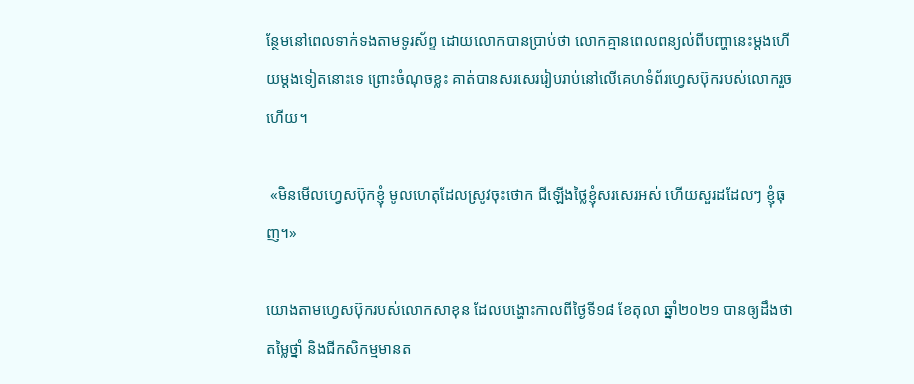ន្ថែមនៅពេលទាក់ទងតាមទូរស័ព្ទ ដោយលោកបានប្រាប់ថា លោកគ្មានពេលពន្យល់ពីបញ្ហានេះម្ដងហើយម្ដងទៀតនោះទេ ព្រោះចំណុចខ្លះ គាត់បានសរសេររៀបរាប់នៅលើគេហទំព័រហ្វេសប៊ុករបស់លោករួចហើយ។

 «មិនមើលហ្វេសប៊ុកខ្ញុំ មូលហេតុដែលស្រូវចុះថោក ជីឡើងថ្លៃខ្ញុំសរសេរអស់ ហើយសួរដដែលៗ ខ្ញុំធុញ។»

យោងតាមហ្វេសប៊ុករបស់លោកសាខុន ដែលបង្ហោះកាលពីថ្ងៃទី១៨ ខែតុលា ឆ្នាំ២០២១ បានឲ្យដឹងថា តម្លៃថ្នាំ និងជីកសិកម្មមានត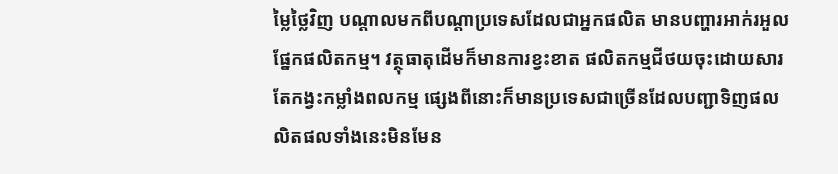ម្លៃថ្លៃវិញ បណ្ដាលមកពីបណ្ដាប្រទេសដែលជាអ្នកផលិត មានបញ្ហារអាក់រអួលផ្នែកផលិតកម្ម។ វត្ថុធាតុដើមក៏មានការខ្វះខាត ផលិតកម្មជីថយចុះដោយសារតែកង្វះកម្លាំងពលកម្ម ផ្សេងពីនោះក៏មានប្រទេសជាច្រើនដែលបញ្ជាទិញផលលិតផលទាំងនេះមិនមែន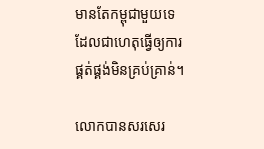មានតែកម្ពុជាមួយទេ ដែលជាហេតុធ្វើឲ្យការផ្គត់ផ្គង់មិនគ្រប់គ្រាន់។

លោកបានសរសេរ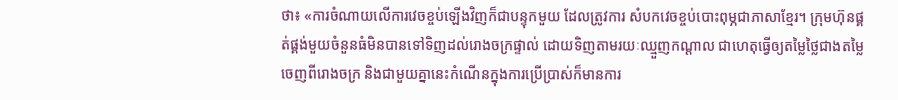ថា៖ «ការចំណាយលើការវេចខ្ចប់ឡើងវិញក៏ជាបន្ទុកមួយ ដែលត្រូវការ សំបកវេចខ្ចប់បោះពុម្ភជាភាសាខ្មែរ។ ក្រុមហ៊ុនផ្គត់ផ្គង់មួយចំនួនធំមិនបានទៅទិញដល់រោងចក្រផ្ទាល់ ដោយទិញតាមរយៈឈ្មួញកណ្ដាល ជាហេតុធ្វើឲ្យតម្លៃថ្លៃជាងតម្លៃចេញពីរោងចក្រ និងជាមួយគ្នានេះកំណើនក្នុងការប្រើប្រាស់ក៏មានការ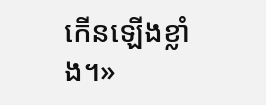កើនឡើងខ្លាំង។»